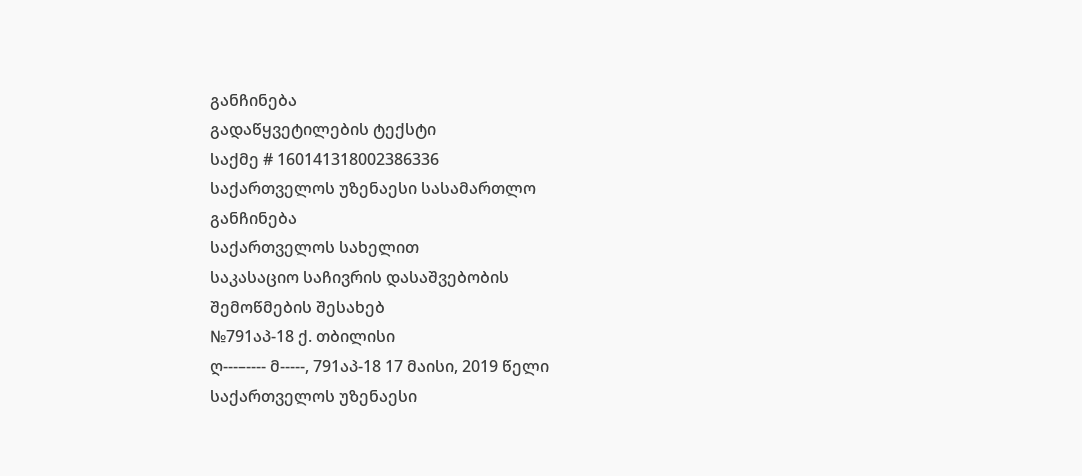განჩინება
გადაწყვეტილების ტექსტი
საქმე # 160141318002386336
საქართველოს უზენაესი სასამართლო
განჩინება
საქართველოს სახელით
საკასაციო საჩივრის დასაშვებობის
შემოწმების შესახებ
№791აპ-18 ქ. თბილისი
ღ---–---- მ-----, 791აპ-18 17 მაისი, 2019 წელი
საქართველოს უზენაესი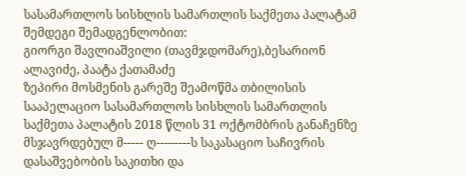სასამართლოს სისხლის სამართლის საქმეთა პალატამ შემდეგი შემადგენლობით:
გიორგი შავლიაშვილი (თავმჯდომარე),ბესარიონ ალავიძე, პაატა ქათამაძე
ზეპირი მოსმენის გარეშე შეამოწმა თბილისის სააპელაციო სასამართლოს სისხლის სამართლის საქმეთა პალატის 2018 წლის 31 ოქტომბრის განაჩენზე მსჯავრდებულ მ----- ღ---–----ს საკასაციო საჩივრის დასაშვებობის საკითხი და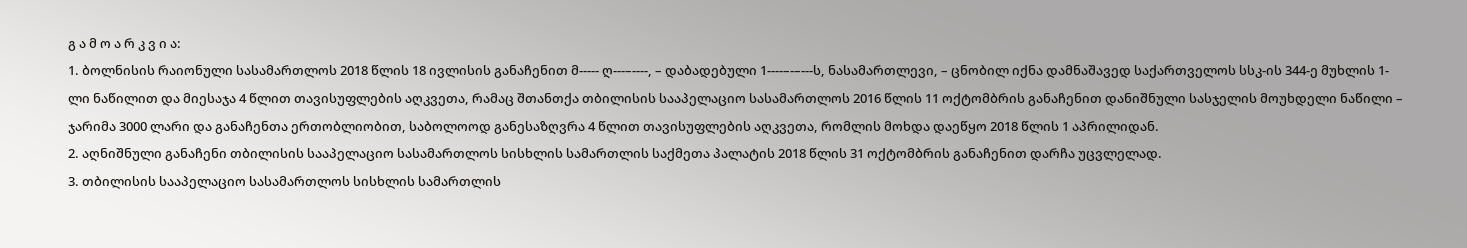გ ა მ ო ა რ კ ვ ი ა:
1. ბოლნისის რაიონული სასამართლოს 2018 წლის 18 ივლისის განაჩენით მ----- ღ---–----, – დაბადებული 1----–-–---ს, ნასამართლევი, – ცნობილ იქნა დამნაშავედ საქართველოს სსკ-ის 344-ე მუხლის 1-ლი ნაწილით და მიესაჯა 4 წლით თავისუფლების აღკვეთა, რამაც შთანთქა თბილისის სააპელაციო სასამართლოს 2016 წლის 11 ოქტომბრის განაჩენით დანიშნული სასჯელის მოუხდელი ნაწილი – ჯარიმა 3000 ლარი და განაჩენთა ერთობლიობით, საბოლოოდ განესაზღვრა 4 წლით თავისუფლების აღკვეთა, რომლის მოხდა დაეწყო 2018 წლის 1 აპრილიდან.
2. აღნიშნული განაჩენი თბილისის სააპელაციო სასამართლოს სისხლის სამართლის საქმეთა პალატის 2018 წლის 31 ოქტომბრის განაჩენით დარჩა უცვლელად.
3. თბილისის სააპელაციო სასამართლოს სისხლის სამართლის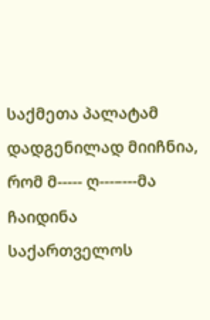საქმეთა პალატამ დადგენილად მიიჩნია, რომ მ----- ღ---–---მა ჩაიდინა საქართველოს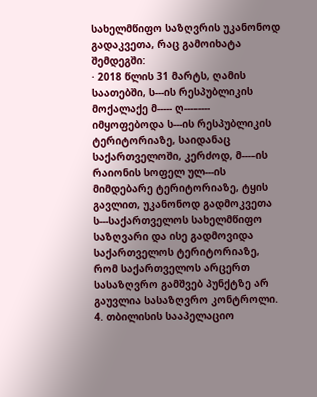სახელმწიფო საზღვრის უკანონოდ გადაკვეთა, რაც გამოიხატა შემდეგში:
· 2018 წლის 31 მარტს, ღამის საათებში, ს---ის რესპუბლიკის მოქალაქე მ----- ღ---–---- იმყოფებოდა ს---ის რესპუბლიკის ტერიტორიაზე, საიდანაც საქართველოში, კერძოდ, მ---–ის რაიონის სოფელ ულ---ის მიმდებარე ტერიტორიაზე, ტყის გავლით, უკანონოდ გადმოკვეთა ს---საქართველოს სახელმწიფო საზღვარი და ისე გადმოვიდა საქართველოს ტერიტორიაზე, რომ საქართველოს არცერთ სასაზღვრო გამშვებ პუნქტზე არ გაუვლია სასაზღვრო კონტროლი.
4. თბილისის სააპელაციო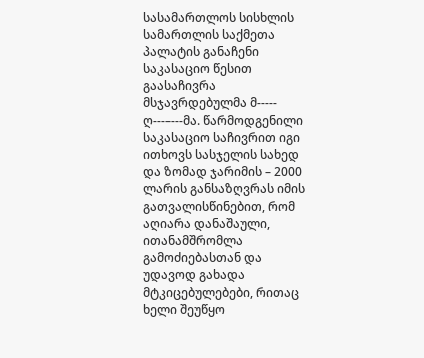სასამართლოს სისხლის სამართლის საქმეთა პალატის განაჩენი საკასაციო წესით გაასაჩივრა მსჯავრდებულმა მ----- ღ---–---მა. წარმოდგენილი საკასაციო საჩივრით იგი ითხოვს სასჯელის სახედ და ზომად ჯარიმის – 2000 ლარის განსაზღვრას იმის გათვალისწინებით, რომ აღიარა დანაშაული, ითანამშრომლა გამოძიებასთან და უდავოდ გახადა მტკიცებულებები, რითაც ხელი შეუწყო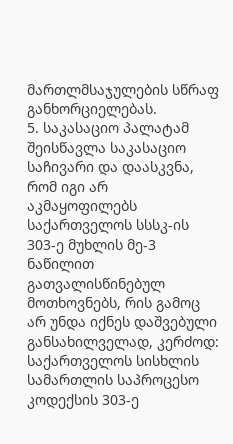მართლმსაჯულების სწრაფ განხორციელებას.
5. საკასაციო პალატამ შეისწავლა საკასაციო საჩივარი და დაასკვნა, რომ იგი არ აკმაყოფილებს საქართველოს სსსკ-ის 303-ე მუხლის მე-3 ნაწილით გათვალისწინებულ მოთხოვნებს, რის გამოც არ უნდა იქნეს დაშვებული განსახილველად, კერძოდ: საქართველოს სისხლის სამართლის საპროცესო კოდექსის 303-ე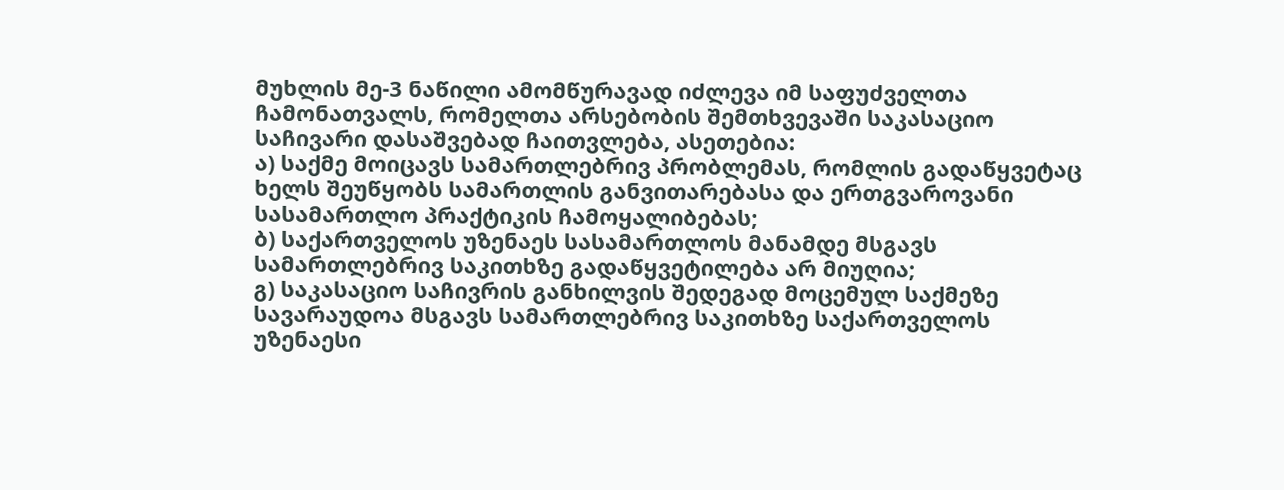მუხლის მე-3 ნაწილი ამომწურავად იძლევა იმ საფუძველთა ჩამონათვალს, რომელთა არსებობის შემთხვევაში საკასაციო საჩივარი დასაშვებად ჩაითვლება, ასეთებია:
ა) საქმე მოიცავს სამართლებრივ პრობლემას, რომლის გადაწყვეტაც ხელს შეუწყობს სამართლის განვითარებასა და ერთგვაროვანი სასამართლო პრაქტიკის ჩამოყალიბებას;
ბ) საქართველოს უზენაეს სასამართლოს მანამდე მსგავს სამართლებრივ საკითხზე გადაწყვეტილება არ მიუღია;
გ) საკასაციო საჩივრის განხილვის შედეგად მოცემულ საქმეზე სავარაუდოა მსგავს სამართლებრივ საკითხზე საქართველოს უზენაესი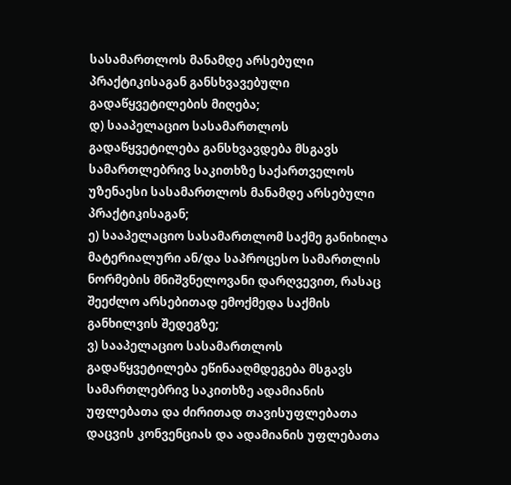სასამართლოს მანამდე არსებული პრაქტიკისაგან განსხვავებული გადაწყვეტილების მიღება;
დ) სააპელაციო სასამართლოს გადაწყვეტილება განსხვავდება მსგავს სამართლებრივ საკითხზე საქართველოს უზენაესი სასამართლოს მანამდე არსებული პრაქტიკისაგან;
ე) სააპელაციო სასამართლომ საქმე განიხილა მატერიალური ან/და საპროცესო სამართლის ნორმების მნიშვნელოვანი დარღვევით, რასაც შეეძლო არსებითად ემოქმედა საქმის განხილვის შედეგზე;
ვ) სააპელაციო სასამართლოს გადაწყვეტილება ეწინააღმდეგება მსგავს სამართლებრივ საკითხზე ადამიანის უფლებათა და ძირითად თავისუფლებათა დაცვის კონვენციას და ადამიანის უფლებათა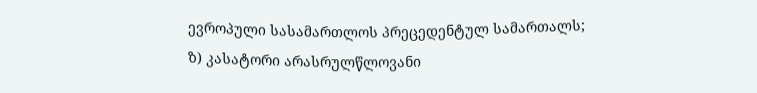ევროპული სასამართლოს პრეცედენტულ სამართალს;
ზ) კასატორი არასრულწლოვანი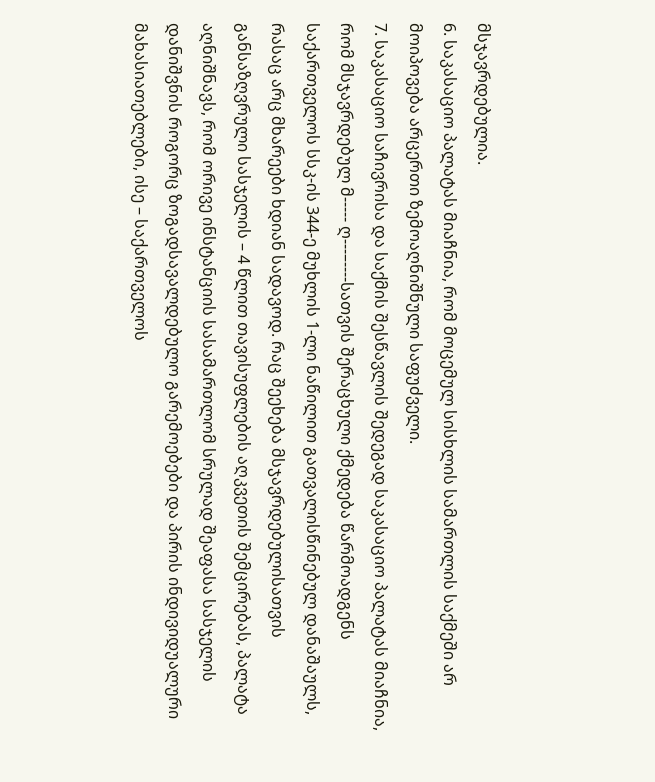მსჯავრდებულია.
6. საკასაციო პალატას მიაჩნია, რომ მოცემულ სისხლის სამართლის საქმეში არ მოიპოვება არცერთი ზემოაღნიშნული საფუძველი.
7. საკასაციო საჩივრისა და საქმის შესწავლის შედეგად საკასაციო პალატას მიაჩნია, რომ მსჯავრდებულ მ----- ღ---–----სათვის შერაცხული ქმედება წარმოადგენს საქართველოს სსკ-ის 344-ე მუხლის 1-ლი ნაწილით გათვალისწინებულ დანაშაულს, რასაც არც მხარეები ხდიან სადავოდ. რაც შეეხება მსჯავრდებულისათვის განსაზღვრული სასჯელის – 4 წლით თავისუფლების აღკვეთის შემცირებას, პალატა აღნიშნავს, რომ ორივე ინსტანციის სასამართლომ სრულად შეაფასა სასჯელის დანიშვნის როგორც ზოგადსავალდებულო გარემოებები და პირის ინდივიდუალური მახასიათებლები, ისე – საქართველოს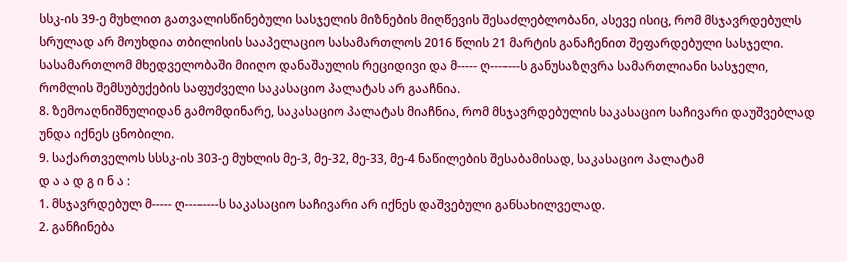სსკ-ის 39-ე მუხლით გათვალისწინებული სასჯელის მიზნების მიღწევის შესაძლებლობანი, ასევე ისიც, რომ მსჯავრდებულს სრულად არ მოუხდია თბილისის სააპელაციო სასამართლოს 2016 წლის 21 მარტის განაჩენით შეფარდებული სასჯელი. სასამართლომ მხედველობაში მიიღო დანაშაულის რეციდივი და მ----- ღ---–---ს განუსაზღვრა სამართლიანი სასჯელი, რომლის შემსუბუქების საფუძველი საკასაციო პალატას არ გააჩნია.
8. ზემოაღნიშნულიდან გამომდინარე, საკასაციო პალატას მიაჩნია, რომ მსჯავრდებულის საკასაციო საჩივარი დაუშვებლად უნდა იქნეს ცნობილი.
9. საქართველოს სსსკ-ის 303-ე მუხლის მე-3, მე-32, მე-33, მე-4 ნაწილების შესაბამისად, საკასაციო პალატამ
დ ა ა დ გ ი ნ ა :
1. მსჯავრდებულ მ----- ღ---–----ს საკასაციო საჩივარი არ იქნეს დაშვებული განსახილველად.
2. განჩინება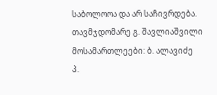საბოლოოა და არ საჩივრდება.
თავმჯდომარე გ. შავლიაშვილი
მოსამართლეები: ბ. ალავიძე
პ.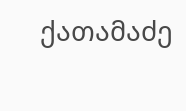ქათამაძე